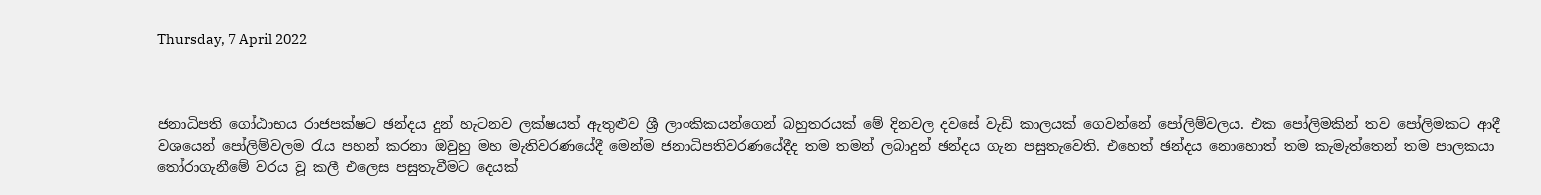Thursday, 7 April 2022



ජනාධිපති ගෝඨාභය රාජපක්ෂට ඡන්දය දුන් හැටනව ලක්ෂයත් ඇතුළුව ශ්‍රී ලාංකිකයන්ගෙන් බහුතරයක් මේ දිනවල දවසේ වැඩි කාලයක් ගෙවන්නේ පෝලිම්වලය. එක පෝලිමකින් තව පෝලිමකට ආදී වශයෙන් පෝලිම්වලම රැය පහන් කරනා ඔවුහු මහ මැතිවරණයේදී මෙන්ම ජනාධිපතිවරණයේදීද තම තමන් ලබාදුන් ඡන්දය ගැන පසුතැවෙති. එහෙත් ඡන්දය නොහොත් තම කැමැත්තෙන් තම පාලකයා තෝරාගැනීමේ වරය වූ කලී එලෙස පසුතැවීමට දෙයක්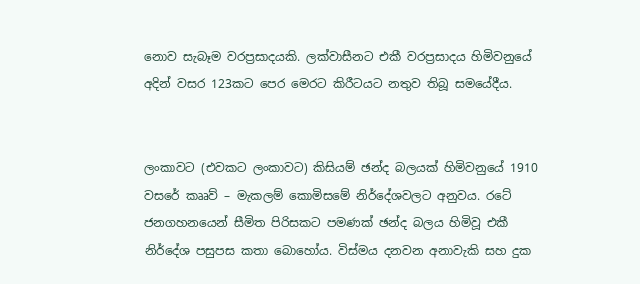නොව සැබෑම වරප්‍රසාදයකි. ලක්වාසීනට එකී වරප්‍රසාදය හිමිවනුයේ අදින් වසර 123කට පෙර මෙරට කිරීටයට නතුව තිබූ සමයේදීය.


ලංකාවට (එවකට ලංකාවට) කිසියම් ඡන්ද බලයක් හිමිවනුයේ 1910 වසරේ කෲව් – මැකලම් කොමිසමේ නිර්දේශවලට අනුවය. රටේ ජනගහනයෙන් සීමිත පිරිසකට පමණක් ඡන්ද බලය හිමිවූ එකී නිර්දේශ පසුපස කතා බොහෝය. විස්මය දනවන අනාවැකි සහ දුක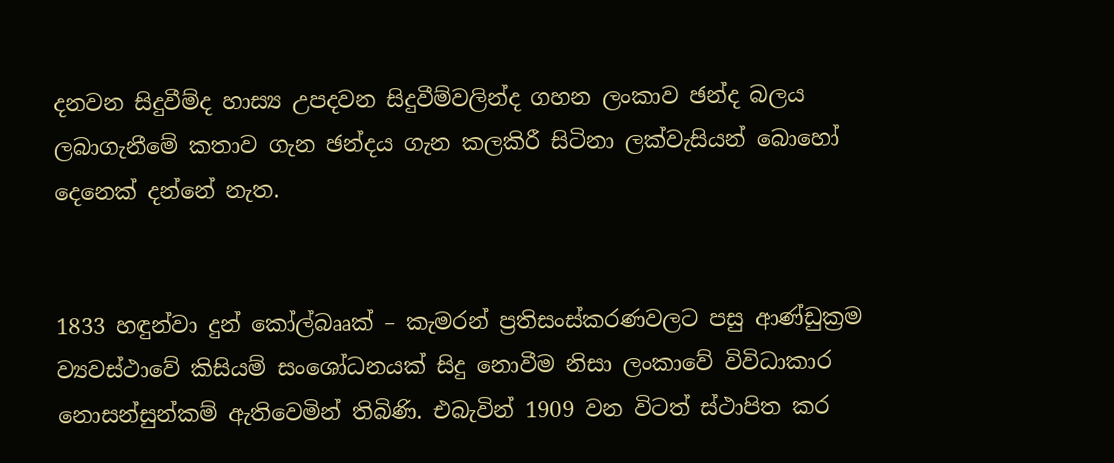දනවන සිදුවීම්ද හාස්‍ය උපදවන සිදුවීම්වලින්ද ගහන ලංකාව ඡන්ද බලය ලබාගැනීමේ කතාව ගැන ඡන්දය ගැන කලකිරී සිටිනා ලක්වැසියන් බොහෝ දෙනෙක් දන්නේ නැත.


1833 හඳුන්වා දුන් කෝල්බෲක් – කැමරන් ප්‍රතිසංස්කරණවලට පසු ආණ්ඩුක්‍රම ව්‍යවස්ථාවේ කිසියම් සංශෝධනයක් සිදු නොවීම නිසා ලංකාවේ විවිධාකාර නොසන්සුන්කම් ඇතිවෙමින් තිබිණි. එබැවින් 1909 වන විටත් ස්ථාපිත කර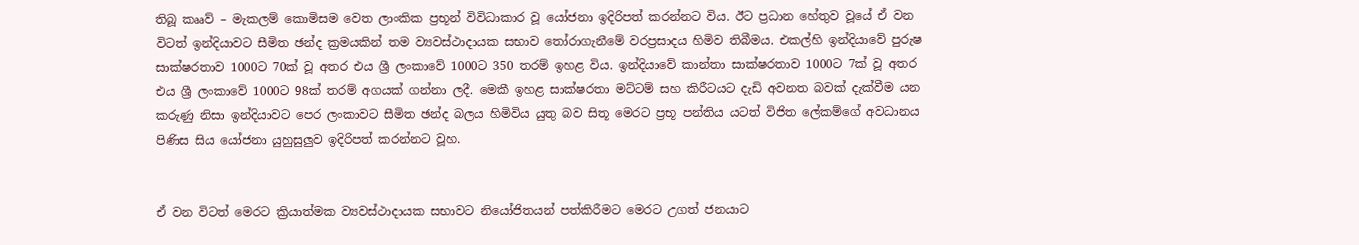තිබූ කෲව් – මැකලම් කොමිසම වෙත ලාංකික ප්‍රභූන් විවිධාකාර වූ යෝජනා ඉදිරිපත් කරන්නට විය. ඊට ප්‍රධාන හේතුව වූයේ ඒ වන විටත් ඉන්දියාවට සීමිත ඡන්ද ක්‍රමයකින් තම ව්‍යවස්ථාදායක සභාව තෝරාගැනීමේ වරප්‍රසාදය හිමිව තිබීමය. එකල්හි ඉන්දියාවේ පුරුෂ සාක්ෂරතාව 1000ට 70ක් වූ අතර එය ශ්‍රී ලංකාවේ 1000ට 350 තරම් ඉහළ විය. ඉන්දියාවේ කාන්තා සාක්ෂරතාව 1000ට 7ක් වූ අතර එය ශ්‍රී ලංකාවේ 1000ට 98ක් තරම් අගයක් ගන්නා ලදී. මෙකී ඉහළ සාක්ෂරතා මට්ටම් සහ කිරීටයට දැඩි අවනත බවක් දැක්වීම යන කරුණු නිසා ඉන්දියාවට පෙර ලංකාවට සීමිත ඡන්ද බලය හිමිවිය යුතු බව සිතූ මෙරට ප්‍රභූ පන්තිය යටත් විජිත ලේකම්ගේ අවධානය පිණිස සිය යෝජනා යුහුසුලුව ඉදිරිපත් කරන්නට වූහ.


ඒ වන විටත් මෙරට ක්‍රියාත්මක ව්‍යවස්ථාදායක සභාවට නියෝජිතයන් පත්කිරීමට මෙරට උගත් ජනයාට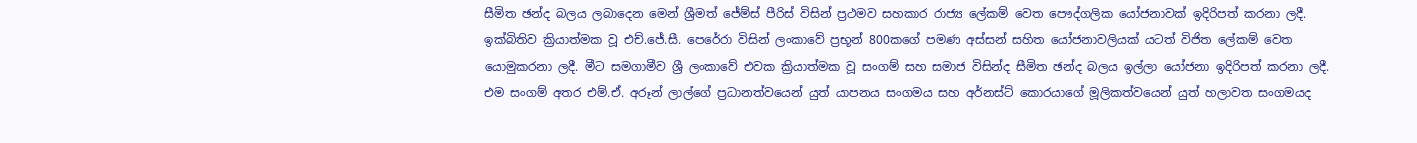සීමිත ඡන්ද බලය ලබාදෙන මෙන් ශ්‍රීමත් ජේම්ස් පීරිස් විසින් ප්‍රථමව සහකාර රාජ්‍ය ලේකම් වෙත පෞද්ගලික යෝජනාවක් ඉදිරිපත් කරනා ලදී. ඉක්බිතිව ක්‍රියාත්මක වූ එච්.ජේ.සී. පෙරේරා විසින් ලංකාවේ ප්‍රභූන් 800කගේ පමණ අස්සන් සහිත යෝජනාවලියක් යටත් විජිත ලේකම් වෙත යොමුකරනා ලදී. මීට සමගාමීව ශ්‍රී ලංකාවේ එවක ක්‍රියාත්මක වූ සංගම් සහ සමාජ විසින්ද සීමිත ඡන්ද බලය ඉල්ලා යෝජනා ඉදිරිපත් කරනා ලදී. එම සංගම් අතර එම්.ඒ. අරූන් ලාල්ගේ ප්‍රධානත්වයෙන් යුත් යාපනය සංගමය සහ අර්නස්ට් කොරයාගේ මූලිකත්වයෙන් යුත් හලාවත සංගමයද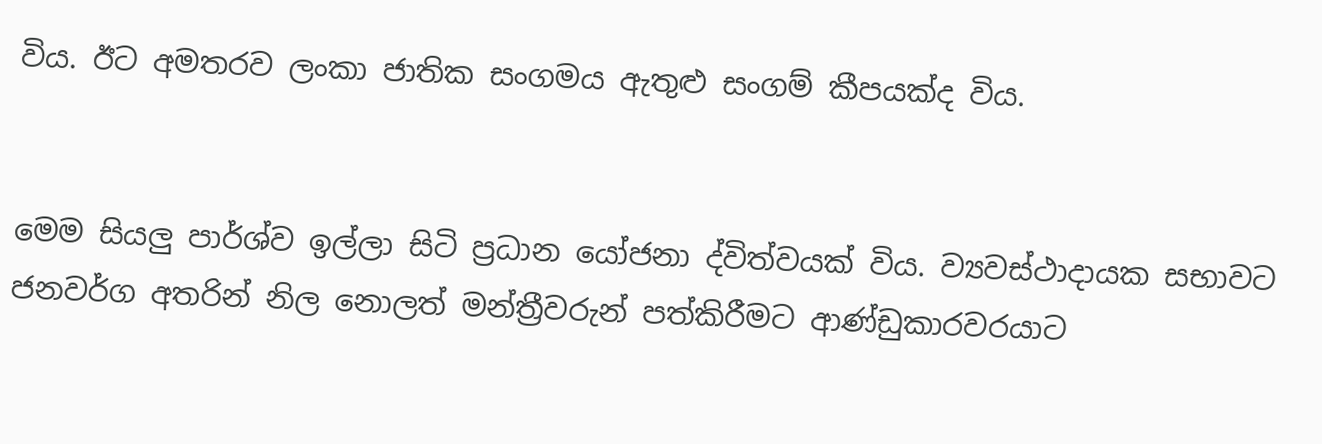විය. ඊට අමතරව ලංකා ජාතික සංගමය ඇතුළු සංගම් කීපයක්ද විය.


මෙම සියලු පාර්ශ්ව ඉල්ලා සිටි ප්‍රධාන යෝජනා ද්විත්වයක් විය. ව්‍යවස්ථාදායක සභාවට ජනවර්ග අතරින් නිල නොලත් මන්ත්‍රීවරුන් පත්කිරීමට ආණ්ඩුකාරවරයාට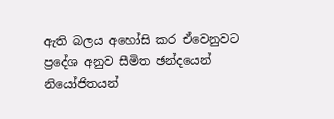ඇති බලය අහෝසි කර ඒවෙනුවට ප්‍රදේශ අනුව සීමිත ඡන්දයෙන් නියෝජිතයන්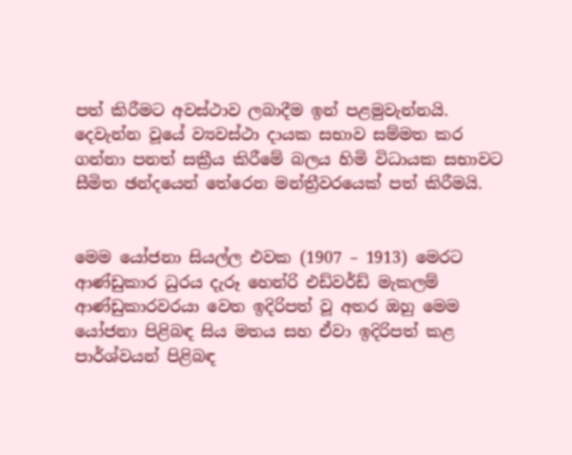පත් කිරීමට අවස්ථාව ලබාදීම ඉන් පළමුවැන්නයි. දෙවැන්න වූයේ ව්‍යවස්ථා දායක සභාව සම්මත කර ගන්නා පනත් සක්‍රීය කිරීමේ බලය හිමි විධායක සභාවට සීමිත ඡන්දයෙන් තේරෙන මන්ත්‍රීවරයෙක් පත් කිරීමයි.


මෙම යෝජනා සියල්ල එවක (1907 – 1913) මෙරට ආණ්ඩුකාර ධුරය දැරූ හෙන්රි එඩ්වර්ඩ් මැකලම් ආණ්ඩුකාරවරයා වෙත ඉදිරිපත් වූ අතර ඔහු මෙම යෝජනා පිළිබඳ සිය මතය සහ ඒවා ඉදිරිපත් කළ පාර්ශ්වයන් පිළිබඳ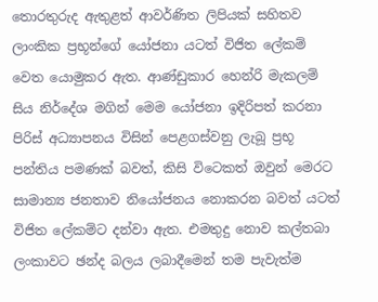තොරතුරුද ඇතුළත් ආවර්ණිත ලිපියක් සහිතව ලාංකික ප්‍රභූන්ගේ යෝජනා යටත් විජිත ලේකම් වෙත යොමුකර ඇත. ආණ්ඩුකාර හෙන්රි මැකලම් සිය නිර්දේශ මගින් මෙම යෝජනා ඉදිරිපත් කරනා පිරිස් අධ්‍යාපනය විසින් පෙළගස්වනු ලැබූ ප්‍රභූ පන්තිය පමණක් බවත්, කිසි විටෙකත් ඔවුන් මෙරට සාමාන්‍ය ජනතාව නියෝජනය නොකරන බවත් යටත් විජිත ලේකම්ට දන්වා ඇත. එමතුදු නොව කල්තබා ලංකාවට ඡන්ද බලය ලබාදීමෙන් තම පැවැත්ම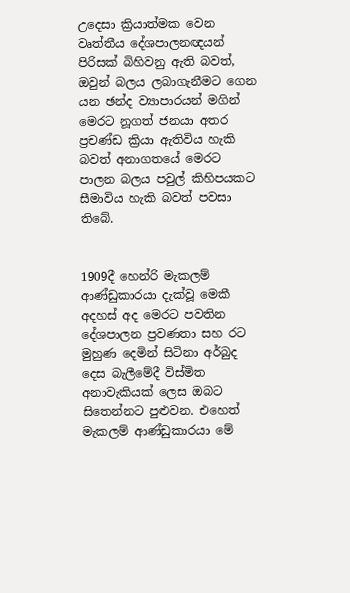උදෙසා ක්‍රියාත්මක වෙන වෘත්තීය දේශපාලනඥයන් පිරිසක් බිහිවනු ඇති බවත්, ඔවුන් බලය ලබාගැනීමට ගෙන යන ඡන්ද ව්‍යාපාරයන් මගින් මෙරට නූගත් ජනයා අතර ප්‍රචණ්ඩ ක්‍රියා ඇතිවිය හැකි බවත් අනාගතයේ මෙරට පාලන බලය පවුල් කිහිපයකට සීමාවිය හැකි බවත් පවසා තිබේ.


1909දී හෙන්රි මැකලම් ආණ්ඩුකාරයා දැක්වූ මෙකී අදහස් අද මෙරට පවතින දේශපාලන ප්‍රවණතා සහ රට මුහුණ දෙමින් සිටිනා අර්බුද දෙස බැලීමේදී විස්මිත අනාවැකියක් ලෙස ඔබට සිතෙන්නට පුළුවන. එහෙත් මැකලම් ආණ්ඩුකාරයා මේ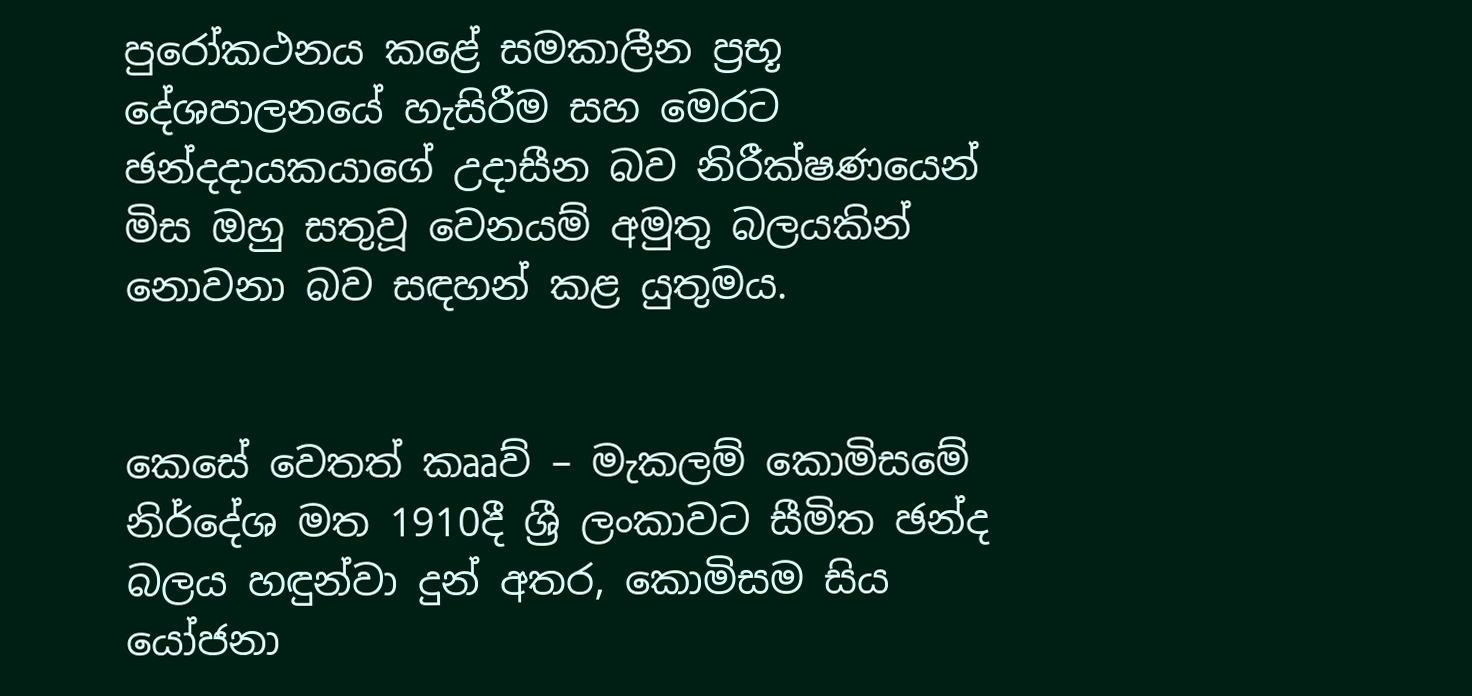පුරෝකථනය කළේ සමකාලීන ප්‍රභූ දේශපාලනයේ හැසිරීම සහ මෙරට ඡන්දදායකයාගේ උදාසීන බව නිරීක්ෂණයෙන් මිස ඔහු සතුවූ වෙනයම් අමුතු බලයකින් නොවනා බව සඳහන් කළ යුතුමය.


කෙසේ වෙතත් කෲව් – මැකලම් කොමිසමේ නිර්දේශ මත 1910දී ශ්‍රී ලංකාවට සීමිත ඡන්ද බලය හඳුන්වා දුන් අතර, කොමිසම සිය යෝජනා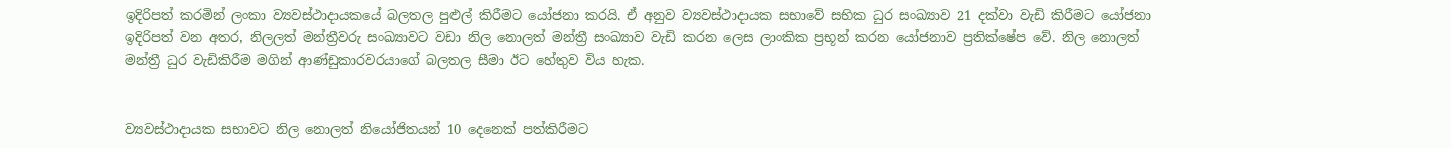ඉදිරිපත් කරමින් ලංකා ව්‍යවස්ථාදායකයේ බලතල පුළුල් කිරීමට යෝජනා කරයි. ඒ අනුව ව්‍යවස්ථාදායක සභාවේ සභික ධුර සංඛ්‍යාව 21 දක්වා වැඩි කිරීමට යෝජනා ඉදිරිපත් වන අතර, නිලලත් මන්ත්‍රීවරු සංඛ්‍යාවට වඩා නිල නොලත් මන්ත්‍රී සංඛ්‍යාව වැඩි කරන ලෙස ලාංකික ප්‍රභූන් කරන යෝජනාව ප්‍රතික්ෂේප වේ. නිල නොලත් මන්ත්‍රී ධුර වැඩිකිරීම මගින් ආණ්ඩුකාරවරයාගේ බලතල සීමා ඊට හේතුව විය හැක.


ව්‍යවස්ථාදායක සභාවට නිල නොලත් නියෝජිතයන් 10 දෙනෙක් පත්කිරීමට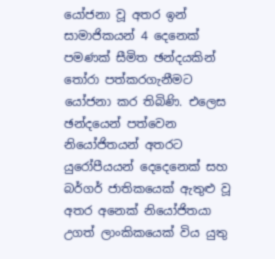යෝජනා වූ අතර ඉන් සාමාජිකයන් 4 දෙනෙක් පමණක් සීමිත ඡන්දයකින් තෝරා පත්කරගැනීමට යෝජනා කර තිබිණි. එලෙස ඡන්දයෙන් පත්වෙන නියෝජිතයන් අතරට යුරෝපීයයන් දෙදෙනෙක් සහ බර්ගර් ජාතිකයෙක් ඇතුළු වූ අතර අනෙක් නියෝජිතයා උගත් ලාංකිකයෙක් විය යුතු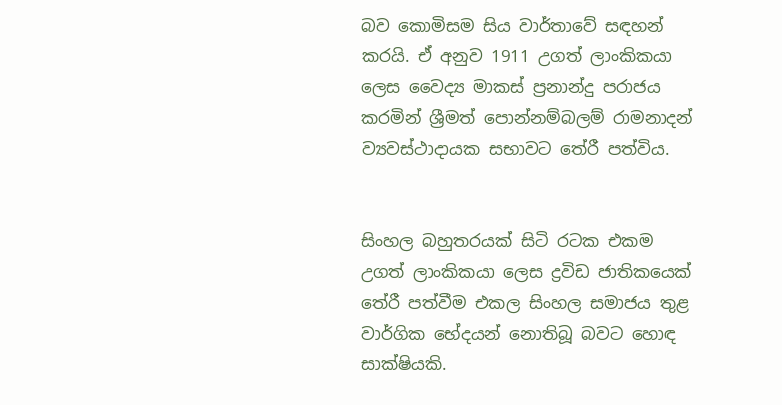බව කොමිසම සිය වාර්තාවේ සඳහන් කරයි. ඒ අනුව 1911 උගත් ලාංකිකයා ලෙස වෛද්‍ය මාකස් ප්‍රනාන්දු පරාජය කරමින් ශ්‍රීමත් පොන්නම්බලම් රාමනාදන් ව්‍යවස්ථාදායක සභාවට තේරී පත්විය.


සිංහල බහුතරයක් සිටි රටක එකම උගත් ලාංකිකයා ලෙස ද්‍රවිඩ ජාතිකයෙක් තේරී පත්වීම එකල සිංහල සමාජය තුළ වාර්ගික භේදයන් නොතිබූ බවට හොඳ සාක්ෂියකි.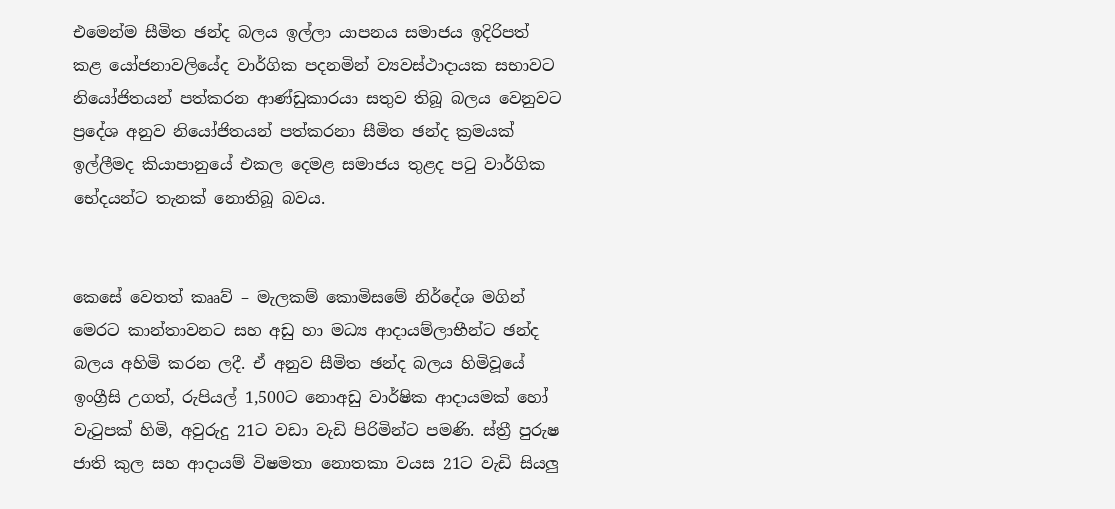එමෙන්ම සීමිත ඡන්ද බලය ඉල්ලා යාපනය සමාජය ඉදිරිපත් කළ යෝජනාවලියේද වාර්ගික පදනමින් ව්‍යවස්ථාදායක සභාවට නියෝජිතයන් පත්කරන ආණ්ඩුකාරයා සතුව තිබූ බලය වෙනුවට ප්‍රදේශ අනුව නියෝජිතයන් පත්කරනා සීමිත ඡන්ද ක්‍රමයක් ඉල්ලීමද කියාපානුයේ එකල දෙමළ සමාජය තුළද පටු වාර්ගික භේදයන්ට තැනක් නොතිබූ බවය.


කෙසේ වෙතත් කෲව් – මැලකම් කොමිසමේ නිර්දේශ මගින් මෙරට කාන්තාවනට සහ අඩු හා මධ්‍ය ආදායම්ලාභීන්ට ඡන්ද බලය අහිමි කරන ලදී. ඒ අනුව සීමිත ඡන්ද බලය හිමිවූයේ ඉංග්‍රීසි උගත්, රුපියල් 1,500ට නොඅඩු වාර්ෂික ආදායමක් හෝ වැටුපක් හිමි, අවුරුදු 21ට වඩා වැඩි පිරිමින්ට පමණි. ස්ත්‍රී පුරුෂ ජාති කුල සහ ආදායම් විෂමතා නොතකා වයස 21ට වැඩි සියලු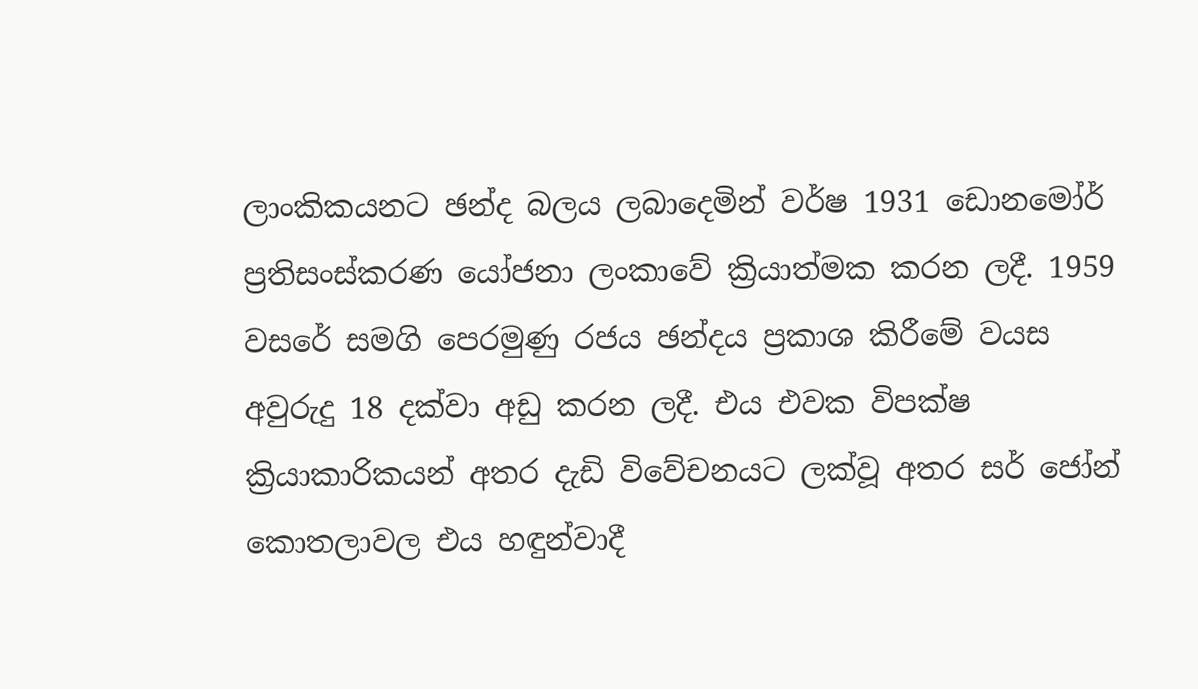ලාංකිකයනට ඡන්ද බලය ලබාදෙමින් වර්ෂ 1931 ඩොනමෝර් ප්‍රතිසංස්කරණ යෝජනා ලංකාවේ ක්‍රියාත්මක කරන ලදී. 1959 වසරේ සමගි පෙරමුණු රජය ඡන්දය ප්‍රකාශ කිරීමේ වයස අවුරුදු 18 දක්වා අඩු කරන ලදී. එය එවක විපක්ෂ ක්‍රියාකාරිකයන් අතර දැඩි විවේචනයට ලක්වූ අතර සර් ජෝන් කොතලාවල එය හඳුන්වාදී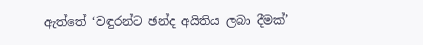ඇත්තේ ‘වඳුරන්ට ඡන්ද අයිතිය ලබා දීමක්’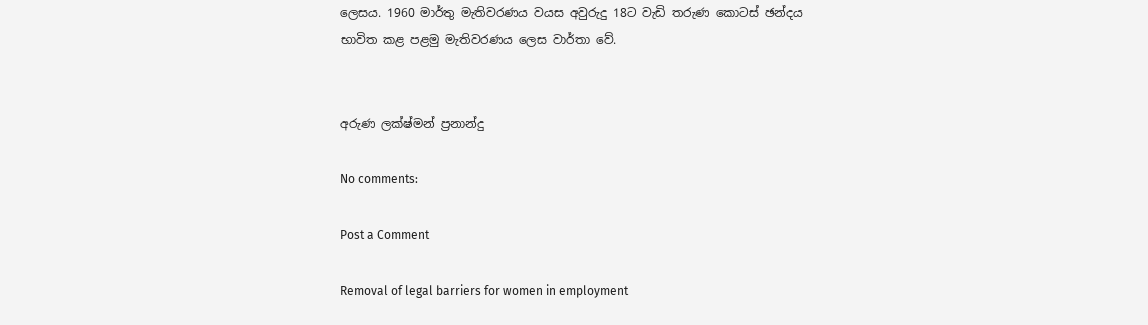ලෙසය. 1960 මාර්තු මැතිවරණය වයස අවුරුදු 18ට වැඩි තරුණ කොටස් ඡන්දය භාවිත කළ පළමු මැතිවරණය ලෙස වාර්තා වේ.


අරුණ ලක්ෂ්මන් ප්‍රනාන්දු

No comments:

Post a Comment

Removal of legal barriers for women in employment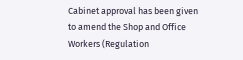Cabinet approval has been given to amend the Shop and Office Workers (Regulation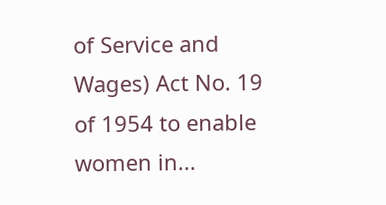of Service and Wages) Act No. 19 of 1954 to enable women in...